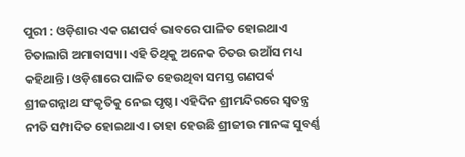ପୁରୀ : ଓଡ଼ିଶାର ଏକ ଗଣପର୍ବ ଭାବରେ ପାଳିତ ହୋଇଥାଏ ଚିତାଲାଗି ଅମାବାସ୍ୟା। ଏହି ତିଥିକୁ ଅନେକ ଚିତଉ ଉଆଁସ ମଧ୍ୟ କହିଥାନ୍ତି। ଓଡ଼ିଶାରେ ପାଳିତ ହେଉଥିବା ସମସ୍ତ ଗଣପର୍ଵ ଶ୍ରୀଜଗନ୍ନାଥ ସଂକୃତିକୁ ନେଇ ପୃଷ୍ଠ। ଏହିଦିନ ଶ୍ରୀମନ୍ଦିରରେ ସ୍ୱତନ୍ତ୍ର ନୀତି ସମ୍ପାଦିତ ହୋଇଥାଏ। ତାହା ହେଉଛି ଶ୍ରୀଜୀଉ ମାନଙ୍କ ସୁବର୍ଣ୍ଣ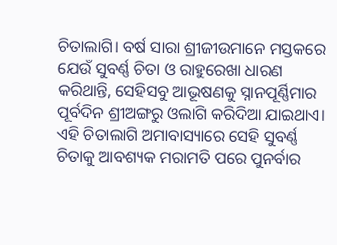ଚିତାଲାଗି। ବର୍ଷ ସାରା ଶ୍ରୀଜୀଉମାନେ ମସ୍ତକରେ ଯେଉଁ ସୁବର୍ଣ୍ଣ ଚିତା ଓ ରାହୁରେଖା ଧାରଣ କରିଥାନ୍ତି, ସେହିସବୁ ଆଭୂଷଣକୁ ସ୍ନାନପୂର୍ଣ୍ଣିମାର ପୂର୍ବଦିନ ଶ୍ରୀଅଙ୍ଗରୁ ଓଲାଗି କରିଦିଆ ଯାଇଥାଏ। ଏହି ଚିତାଲାଗି ଅମାବାସ୍ୟାରେ ସେହି ସୁବର୍ଣ୍ଣ ଚିତାକୁ ଆବଶ୍ୟକ ମରାମତି ପରେ ପୁନର୍ବାର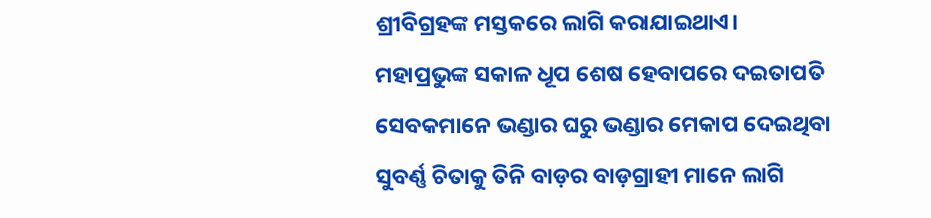ଶ୍ରୀବିଗ୍ରହଙ୍କ ମସ୍ତକରେ ଲାଗି କରାଯାଇଥାଏ।
ମହାପ୍ରଭୁଙ୍କ ସକାଳ ଧୂପ ଶେଷ ହେବାପରେ ଦଇତାପତି ସେବକମାନେ ଭଣ୍ଡାର ଘରୁ ଭଣ୍ଡାର ମେକାପ ଦେଇଥିବା ସୁବର୍ଣ୍ଣ ଚିତାକୁ ତିନି ବାଡ଼ର ବାଡ଼ଗ୍ରାହୀ ମାନେ ଲାଗି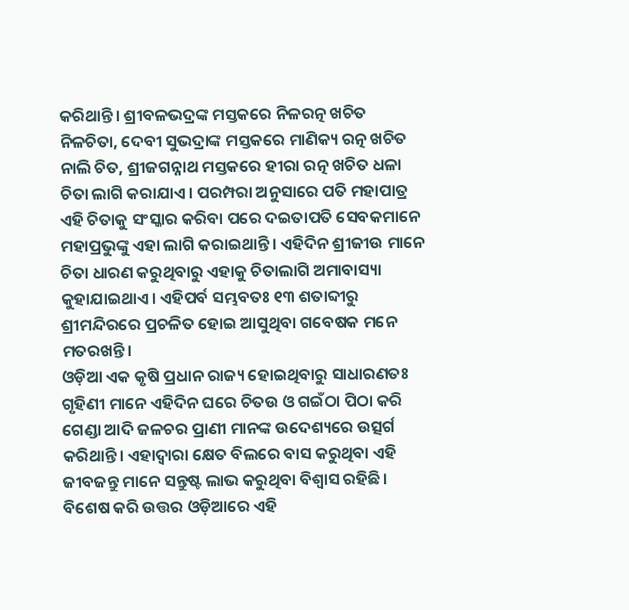କରିଥାନ୍ତି। ଶ୍ରୀବଳଭଦ୍ରଙ୍କ ମସ୍ତକରେ ନିଳରତ୍ନ ଖଚିତ ନିଳଚିତା, ଦେବୀ ସୁଭଦ୍ରାଙ୍କ ମସ୍ତକରେ ମାଣିକ୍ୟ ରତ୍ନ ଖଚିତ ନାଲି ଚିତ, ଶ୍ରୀଜଗନ୍ନାଥ ମସ୍ତକରେ ହୀରା ରତ୍ନ ଖଚିତ ଧଳା ଚିତା ଲାଗି କରାଯାଏ। ପରମ୍ପରା ଅନୁସାରେ ପତି ମହାପାତ୍ର ଏହି ଚିତାକୁ ସଂସ୍କାର କରିବା ପରେ ଦଇତାପତି ସେବକମାନେ ମହାପ୍ରଭୁଙ୍କୁ ଏହା ଲାଗି କରାଇଥାନ୍ତି। ଏହିଦିନ ଶ୍ରୀଜୀଉ ମାନେ ଚିତା ଧାରଣ କରୁଥିବାରୁ ଏହାକୁ ଚିତାଲାଗି ଅମାବାସ୍ୟା କୁହାଯାଇଥାଏ। ଏହିପର୍ବ ସମ୍ଭବତଃ ୧୩ ଶତାବ୍ଦୀରୁ ଶ୍ରୀମନ୍ଦିରରେ ପ୍ରଚଳିତ ହୋଇ ଆସୁଥିବା ଗବେଷକ ମନେ ମତରଖନ୍ତି।
ଓଡ଼ିଆ ଏକ କୃଷି ପ୍ରଧାନ ରାଜ୍ୟ ହୋଇଥିବାରୁ ସାଧାରଣତଃ ଗୃହିଣୀ ମାନେ ଏହିଦିନ ଘରେ ଚିତଉ ଓ ଗଇଁଠା ପିଠା କରି ଗେଣ୍ଡା ଆଦି ଜଳଚର ପ୍ରାଣୀ ମାନଙ୍କ ଉଦେଶ୍ୟରେ ଉତ୍ସର୍ଗ କରିଥାନ୍ତି। ଏହାଦ୍ୱାରା କ୍ଷେତ ବିଲରେ ବାସ କରୁଥିବା ଏହି ଜୀବଜନ୍ତୁ ମାନେ ସନ୍ତୁଷ୍ଟ ଲାଭ କରୁଥିବା ବିଶ୍ୱାସ ରହିଛି। ବିଶେଷ କରି ଉତ୍ତର ଓଡ଼ିଆରେ ଏହି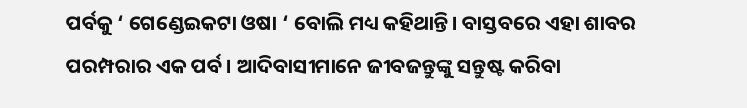ପର୍ବକୁ ‘ ଗେଣ୍ଡେଇକଟା ଓଷା ‘ ବୋଲି ମଧ୍ୟ କହିଥାନ୍ତି। ବାସ୍ତବରେ ଏହା ଶାବର ପରମ୍ପରାର ଏକ ପର୍ବ। ଆଦିବାସୀମାନେ ଜୀବଜନ୍ତୁଙ୍କୁ ସନ୍ତୁଷ୍ଟ କରିବା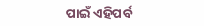ପାଇଁ ଏହିପର୍ବ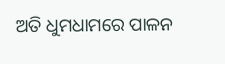ଅତି ଧୁମଧାମରେ ପାଳନ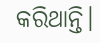କରିଥାନ୍ତି।